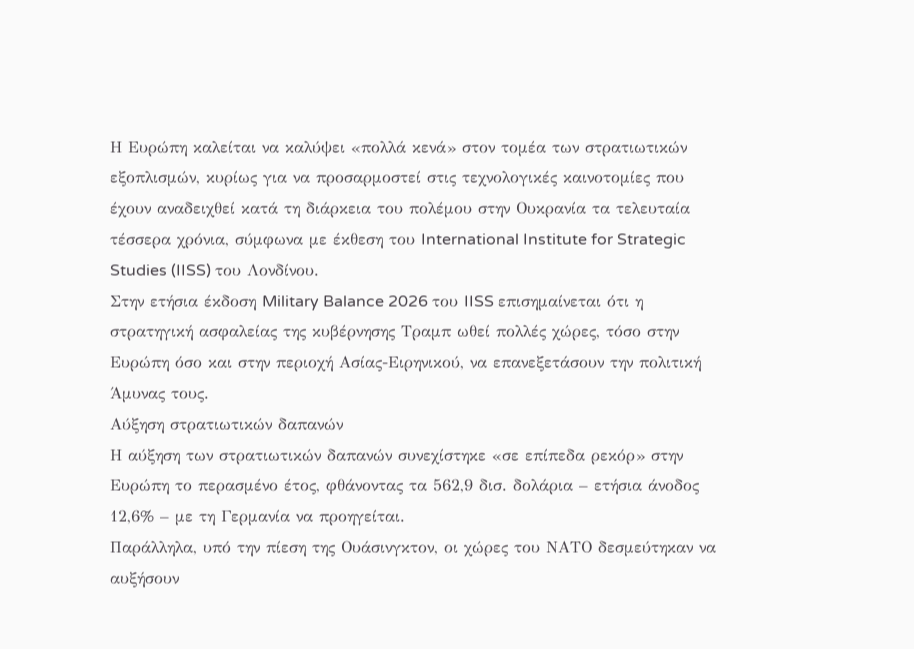Η Ευρώπη καλείται να καλύψει «πολλά κενά» στον τομέα των στρατιωτικών εξοπλισμών, κυρίως για να προσαρμοστεί στις τεχνολογικές καινοτομίες που έχουν αναδειχθεί κατά τη διάρκεια του πολέμου στην Ουκρανία τα τελευταία τέσσερα χρόνια, σύμφωνα με έκθεση του International Institute for Strategic Studies (IISS) του Λονδίνου.
Στην ετήσια έκδοση Military Balance 2026 του IISS επισημαίνεται ότι η στρατηγική ασφαλείας της κυβέρνησης Τραμπ ωθεί πολλές χώρες, τόσο στην Ευρώπη όσο και στην περιοχή Ασίας-Ειρηνικού, να επανεξετάσουν την πολιτική Άμυνας τους.
Αύξηση στρατιωτικών δαπανών
Η αύξηση των στρατιωτικών δαπανών συνεχίστηκε «σε επίπεδα ρεκόρ» στην Ευρώπη το περασμένο έτος, φθάνοντας τα 562,9 δισ. δολάρια – ετήσια άνοδος 12,6% – με τη Γερμανία να προηγείται.
Παράλληλα, υπό την πίεση της Ουάσινγκτον, οι χώρες του ΝΑΤΟ δεσμεύτηκαν να αυξήσουν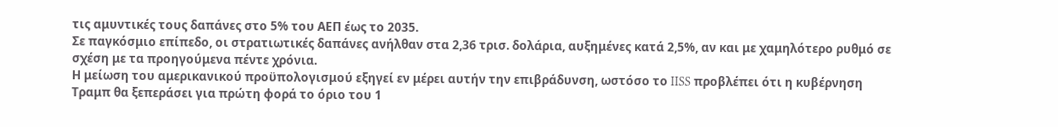τις αμυντικές τους δαπάνες στο 5% του ΑΕΠ έως το 2035.
Σε παγκόσμιο επίπεδο, οι στρατιωτικές δαπάνες ανήλθαν στα 2,36 τρισ. δολάρια, αυξημένες κατά 2,5%, αν και με χαμηλότερο ρυθμό σε σχέση με τα προηγούμενα πέντε χρόνια.
Η μείωση του αμερικανικού προϋπολογισμού εξηγεί εν μέρει αυτήν την επιβράδυνση, ωστόσο το IISS προβλέπει ότι η κυβέρνηση Τραμπ θα ξεπεράσει για πρώτη φορά το όριο του 1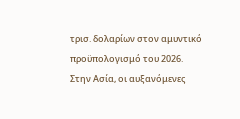τρισ. δολαρίων στον αμυντικό προϋπολογισμό του 2026.
Στην Ασία, οι αυξανόμενες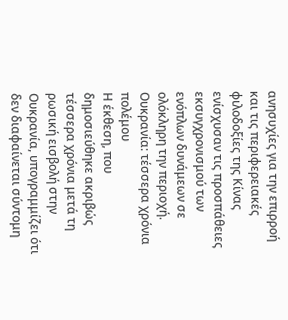ανησυχίες για την επιρροή και τις περιφερειακές φιλοδοξίες της Κίνας ενίσχυσαν τις προσπάθειες εκσυγχρονισμού των ενόπλων δυνάμεων σε ολόκληρη την περιοχή.
Ουκρανία: τέσσερα χρόνια πολέμου
Η έκθεση, που δημοσιεύθηκε ακριβώς τέσσερα χρόνια μετά τη ρωσική εισβολή στην Ουκρανία, υπογραμμίζει ότι δεν διαφαίνεται σύντομη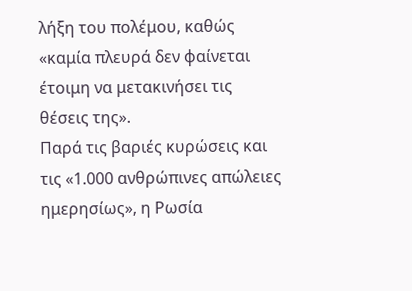λήξη του πολέμου, καθώς «καμία πλευρά δεν φαίνεται έτοιμη να μετακινήσει τις θέσεις της».
Παρά τις βαριές κυρώσεις και τις «1.000 ανθρώπινες απώλειες ημερησίως», η Ρωσία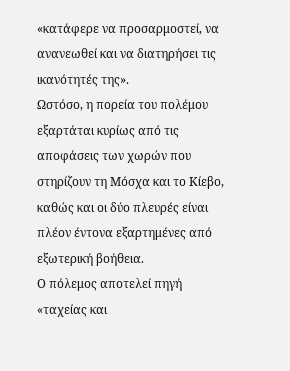«κατάφερε να προσαρμοστεί, να ανανεωθεί και να διατηρήσει τις ικανότητές της».
Ωστόσο, η πορεία του πολέμου εξαρτάται κυρίως από τις αποφάσεις των χωρών που στηρίζουν τη Μόσχα και το Κίεβο, καθώς και οι δύο πλευρές είναι πλέον έντονα εξαρτημένες από εξωτερική βοήθεια.
Ο πόλεμος αποτελεί πηγή «ταχείας και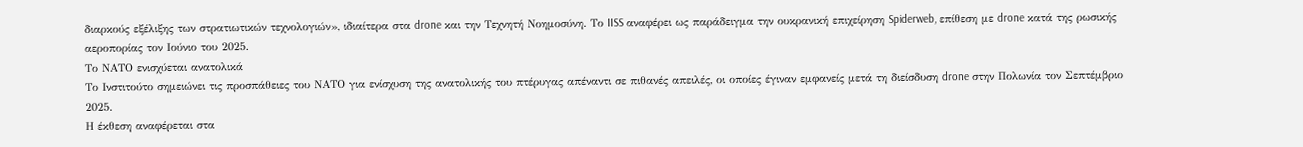διαρκούς εξέλιξης των στρατιωτικών τεχνολογιών», ιδιαίτερα στα drone και την Τεχνητή Νοημοσύνη. Το IISS αναφέρει ως παράδειγμα την ουκρανική επιχείρηση Spiderweb, επίθεση με drone κατά της ρωσικής αεροπορίας τον Ιούνιο του 2025.
Το ΝΑΤΟ ενισχύεται ανατολικά
Το Ινστιτούτο σημειώνει τις προσπάθειες του ΝΑΤΟ για ενίσχυση της ανατολικής του πτέρυγας απέναντι σε πιθανές απειλές, οι οποίες έγιναν εμφανείς μετά τη διείσδυση drone στην Πολωνία τον Σεπτέμβριο 2025.
Η έκθεση αναφέρεται στα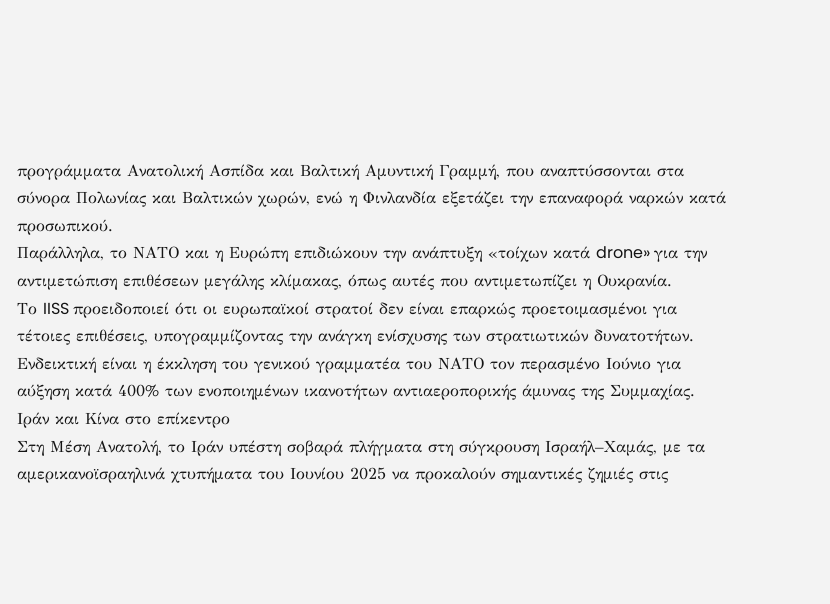προγράμματα Ανατολική Ασπίδα και Βαλτική Αμυντική Γραμμή, που αναπτύσσονται στα σύνορα Πολωνίας και Βαλτικών χωρών, ενώ η Φινλανδία εξετάζει την επαναφορά ναρκών κατά προσωπικού.
Παράλληλα, το ΝΑΤΟ και η Ευρώπη επιδιώκουν την ανάπτυξη «τοίχων κατά drone» για την αντιμετώπιση επιθέσεων μεγάλης κλίμακας, όπως αυτές που αντιμετωπίζει η Ουκρανία.
Το IISS προειδοποιεί ότι οι ευρωπαϊκοί στρατοί δεν είναι επαρκώς προετοιμασμένοι για τέτοιες επιθέσεις, υπογραμμίζοντας την ανάγκη ενίσχυσης των στρατιωτικών δυνατοτήτων.
Ενδεικτική είναι η έκκληση του γενικού γραμματέα του ΝΑΤΟ τον περασμένο Ιούνιο για αύξηση κατά 400% των ενοποιημένων ικανοτήτων αντιαεροπορικής άμυνας της Συμμαχίας.
Ιράν και Κίνα στο επίκεντρο
Στη Μέση Ανατολή, το Ιράν υπέστη σοβαρά πλήγματα στη σύγκρουση Ισραήλ–Χαμάς, με τα αμερικανοϊσραηλινά χτυπήματα του Ιουνίου 2025 να προκαλούν σημαντικές ζημιές στις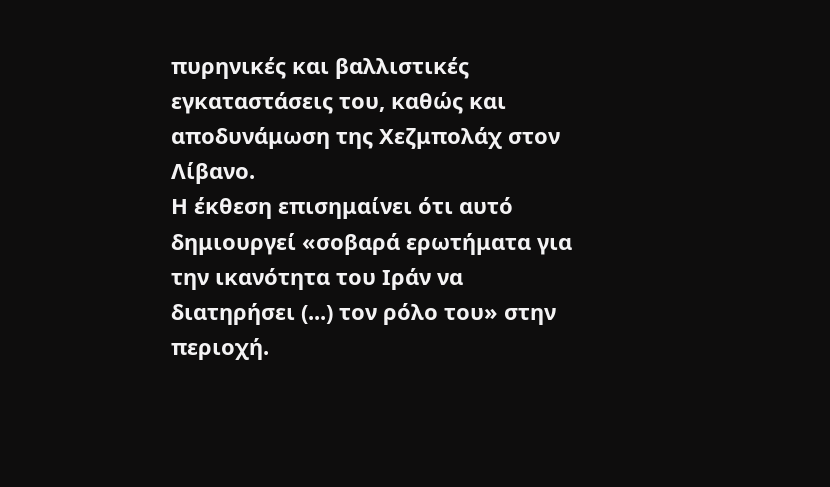πυρηνικές και βαλλιστικές εγκαταστάσεις του, καθώς και αποδυνάμωση της Χεζμπολάχ στον Λίβανο.
Η έκθεση επισημαίνει ότι αυτό δημιουργεί «σοβαρά ερωτήματα για την ικανότητα του Ιράν να διατηρήσει (...) τον ρόλο του» στην περιοχή.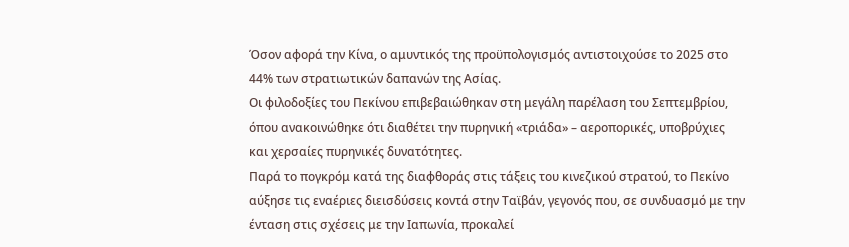Όσον αφορά την Κίνα, ο αμυντικός της προϋπολογισμός αντιστοιχούσε το 2025 στο 44% των στρατιωτικών δαπανών της Ασίας.
Οι φιλοδοξίες του Πεκίνου επιβεβαιώθηκαν στη μεγάλη παρέλαση του Σεπτεμβρίου, όπου ανακοινώθηκε ότι διαθέτει την πυρηνική «τριάδα» – αεροπορικές, υποβρύχιες και χερσαίες πυρηνικές δυνατότητες.
Παρά το πογκρόμ κατά της διαφθοράς στις τάξεις του κινεζικού στρατού, το Πεκίνο αύξησε τις εναέριες διεισδύσεις κοντά στην Ταϊβάν, γεγονός που, σε συνδυασμό με την ένταση στις σχέσεις με την Ιαπωνία, προκαλεί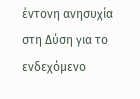έντονη ανησυχία στη Δύση για το ενδεχόμενο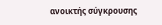ανοικτής σύγκρουσης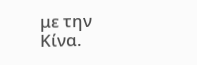με την Κίνα.